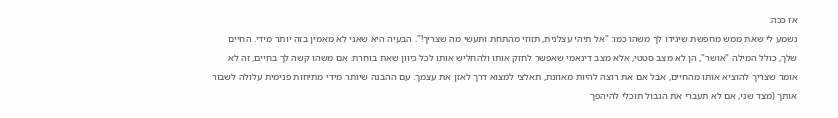אז ככה:
נשמע לי שאת ממש מחפשת שיגידו לך משהו כמו: "אל תיהי עצלנית, תזוזי מהתחת ותעשי מה שצריך!". הבעיה היא שאני לא מאמין בזה יותר מידי. החיים שלך, כולל המילה "אושר", הן לא מצב סטטי, אלא מצב דינאמי שאפשר לחזק אותו ולהחליש אותו לכל כיוון שאת בוחרת. אם משהו קשה לך בחיים, זה לא אומר שצריך להוציא אותו מהחיים, אבל אם את רוצה להיות מאוזנת, תאלצי למצוא דרך לאזן את עצמך. עם ההבנה שיותר מידי מתיחות פנימית עלולה לשבור אותך (מצד שני, אם לא תעברי את הגבול תוכלי להיהפך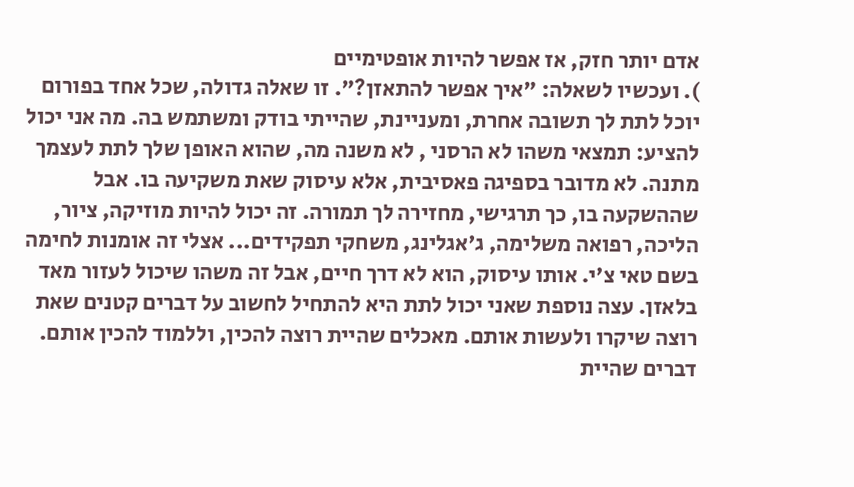אדם יותר חזק, אז אפשר להיות אופטימיים
). ועכשיו לשאלה: "איך אפשר להתאזן?". זו שאלה גדולה, שכל אחד בפורום יוכל לתת לך תשובה אחרת, ומעניינת, שהייתי בודק ומשתמש בה. מה אני יכול להציע: תמצאי משהו לא הרסני , לא משנה מה, שהוא האופן שלך לתת לעצמך מתנה. לא מדובר בספיגה פאסיבית, אלא עיסוק שאת משקיעה בו. אבל שההשקעה בו, כך תרגישי, מחזירה לך תמורה. זה יכול להיות מוזיקה, ציור, הליכה, רפואה משלימה, ג'אגלינג, משחקי תפקידים... אצלי זה אומנות לחימה בשם טאי צ'י. אותו עיסוק, הוא לא דרך חיים, אבל זה משהו שיכול לעזור מאד בלאזן. עצה נוספת שאני יכול לתת היא להתחיל לחשוב על דברים קטנים שאת רוצה שיקרו ולעשות אותם. מאכלים שהיית רוצה להכין, וללמוד להכין אותם. דברים שהיית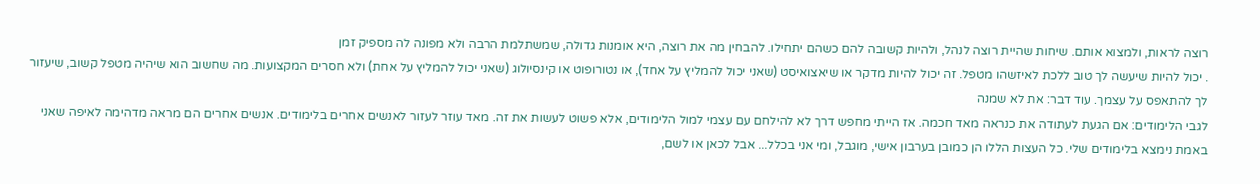רוצה לראות, ולמצוא אותם. שיחות שהיית רוצה לנהל, ולהיות קשובה להם כשהם יתחילו. להבחין מה את רוצה, היא אומנות גדולה, שמשתלמת הרבה ולא מפונה לה מספיק זמן
. יכול להיות שיעשה לך טוב ללכת לאיזשהו מטפל. זה יכול להיות מדקר או שיאצואיסט (שאני יכול להמליץ על אחד), או נטורופוט או קינסיולוג (שאני יכול להמליץ על אחת) ולא חסרים המקצועות. מה שחשוב הוא שיהיה מטפל קשוב, שיעזור לך להתאפס על עצמך. עוד דבר: את לא שמנה
לגבי הלימודים: אם הגעת לעתודה את כנראה מאד חכמה. אז הייתי מחפש דרך לא להילחם עם עצמי למול הלימודים, אלא פשוט לעשות את זה. מאד עוזר לעזור לאנשים אחרים בלימודים. אנשים אחרים הם מראה מדהימה לאיפה שאני באמת נימצא בלימודים שלי. כל העצות הללו הן כמובן בערבון אישי, מוגבל, ומי אני בכלל... אבל לכאן או לשם,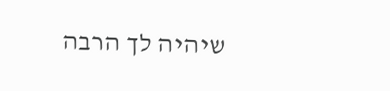שיהיה לך הרבה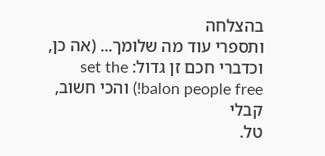בהצלחה
ותספרי עוד מה שלומך... (אה כן, וכדברי חכם זן גדול: set the balon people free!) והכי חשוב, קבלי
טל.